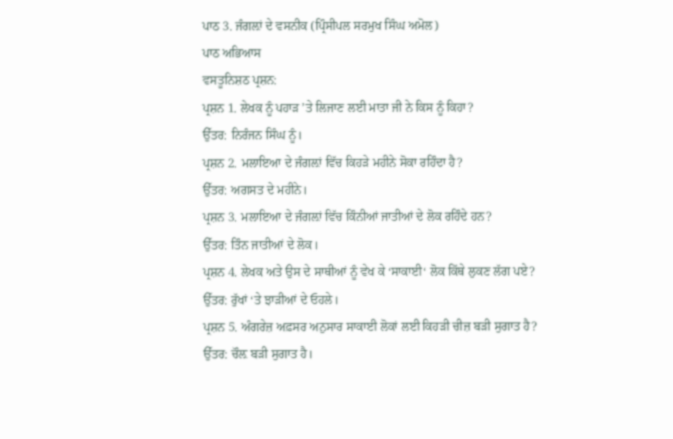ਪਾਠ 3. ਜੰਗਲ਼ਾਂ ਦੇ ਵਸਨੀਕ (ਪ੍ਰਿੰਸੀਪਲ ਸਰਮੁਖ ਸਿੰਘ ਅਮੋਲ)
ਪਾਠ ਅਭਿਆਸ
ਵਸਤੂਨਿਸ਼ਠ ਪ੍ਰਸ਼ਨ:
ਪ੍ਰਸ਼ਨ 1. ਲੇਖਕ ਨੂੰ ਪਹਾੜ ’ਤੇ ਲਿਜਾਣ ਲਈ ਮਾਤਾ ਜੀ ਨੇ ਕਿਸ ਨੂੰ ਕਿਹਾ?
ਉੱਤਰ: ਨਿਰੰਜਨ ਸਿੰਘ ਨੂੰ।
ਪ੍ਰਸ਼ਨ 2. ਮਲਾਇਆ ਦੇ ਜੰਗਲ਼ਾਂ ਵਿੱਚ ਕਿਹੜੇ ਮਹੀਨੇ ਸੋਕਾ ਰਹਿੰਦਾ ਹੈ?
ਉੱਤਰ: ਅਗਸਤ ਦੇ ਮਹੀਨੇ।
ਪ੍ਰਸ਼ਨ 3. ਮਲਾਇਆ ਦੇ ਜੰਗਲ਼ਾਂ ਵਿੱਚ ਕਿੰਨੀਆਂ ਜਾਤੀਆਂ ਦੇ ਲੋਕ ਰਹਿੰਦੇ ਹਨ?
ਉੱਤਰ: ਤਿੰਨ ਜਾਤੀਆਂ ਦੇ ਲੋਕ।
ਪ੍ਰਸ਼ਨ 4. ਲੇਖਕ ਅਤੇ ਉਸ ਦੇ ਸਾਥੀਆਂ ਨੂੰ ਵੇਖ ਕੇ ‘ਸਾਕਾਈ‘ ਲੋਕ ਕਿੱਥੇ ਲੁਕਣ ਲੱਗ ਪਏ?
ਉੱਤਰ: ਰੁੱਖਾਂ ‘ਤੇ ਝਾੜੀਆਂ ਦੇ ਓਹਲੇ।
ਪ੍ਰਸ਼ਨ 5. ਅੰਗਰੇਜ਼ ਅਫ਼ਸਰ ਅਨੁਸਾਰ ਸਾਕਾਈ ਲੋਕਾਂ ਲਈ ਕਿਹੜੀ ਚੀਜ਼ ਬੜੀ ਸੁਗਾਤ ਹੈ?
ਉੱਤਰ: ਚੌਲ਼ ਬੜੀ ਸੁਗਾਤ ਹੈ।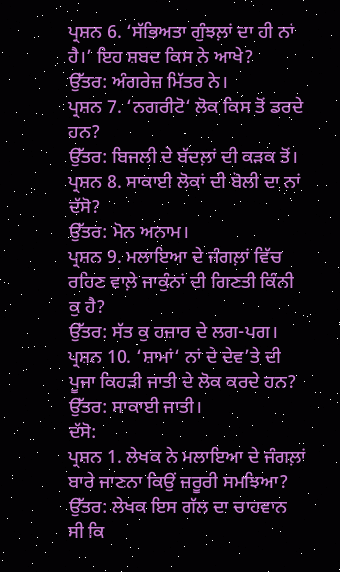ਪ੍ਰਸ਼ਨ 6. ‘ਸੱਭਿਅਤਾ ਗੁੰਝਲ਼ਾਂ ਦਾ ਹੀ ਨਾਂ ਹੈ।’ ਇਹ ਸ਼ਬਦ ਕਿਸ ਨੇ ਆਖੇ?
ਉੱਤਰ: ਅੰਗਰੇਜ਼ ਮਿੱਤਰ ਨੇ।
ਪ੍ਰਸ਼ਨ 7. ‘ਨਗਰੀਟੋ‘ ਲੋਕ ਕਿਸ ਤੋਂ ਡਰਦੇ ਹਨ?
ਉੱਤਰ: ਬਿਜਲੀ ਦੇ ਬੱਦਲ਼ਾਂ ਦੀ ਕੜਕ ਤੋਂ।
ਪ੍ਰਸ਼ਨ 8. ਸਾਕਾਈ ਲੋਕਾਂ ਦੀ ਬੋਲੀ ਦਾ ਨਾਂ ਦੱਸੋ?
ਉੱਤਰ: ਮੋਨ ਅਨਾਮ।
ਪ੍ਰਸ਼ਨ 9. ਮਲਾਇਆ ਦੇ ਜੰਗਲ਼ਾਂ ਵਿੱਚ ਰਹਿਣ ਵਾਲ਼ੇ ਜਾਕੁੰਨਾਂ ਦੀ ਗਿਣਤੀ ਕਿੰਨੀ ਕੁ ਹੈ?
ਉੱਤਰ: ਸੱਤ ਕੁ ਹਜ਼ਾਰ ਦੇ ਲਗ-ਪਗ।
ਪ੍ਰਸ਼ਨ 10. ‘ਸ਼ਾਮਾਂ‘ ਨਾਂ ਦੇ ਦੇਵ’ਤੇ ਦੀ ਪੂਜਾ ਕਿਹੜੀ ਜਾਤੀ ਦੇ ਲੋਕ ਕਰਦੇ ਹਨ?
ਉੱਤਰ: ਸਾਕਾਈ ਜਾਤੀ।
ਦੱਸੋ:
ਪ੍ਰਸ਼ਨ 1. ਲੇਖਕ ਨੇ ਮਲਾਇਆ ਦੇ ਜੰਗਲ਼ਾਂ ਬਾਰੇ ਜਾਣਨਾ ਕਿਉਂ ਜ਼ਰੂਰੀ ਸਮਝਿਆ?
ਉੱਤਰ: ਲੇਖਕ ਇਸ ਗੱਲ ਦਾ ਚਾਹਵਾਨ ਸੀ ਕਿ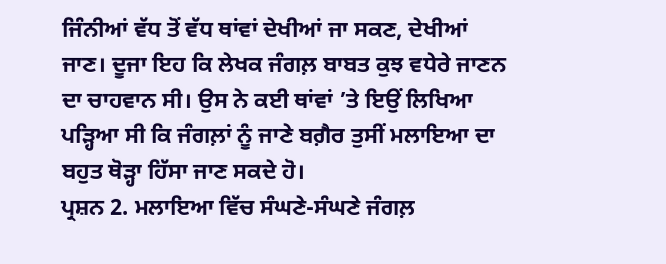ਜਿੰਨੀਆਂ ਵੱਧ ਤੋਂ ਵੱਧ ਥਾਂਵਾਂ ਦੇਖੀਆਂ ਜਾ ਸਕਣ, ਦੇਖੀਆਂ ਜਾਣ। ਦੂਜਾ ਇਹ ਕਿ ਲੇਖਕ ਜੰਗਲ਼ ਬਾਬਤ ਕੁਝ ਵਧੇਰੇ ਜਾਣਨ ਦਾ ਚਾਹਵਾਨ ਸੀ। ਉਸ ਨੇ ਕਈ ਥਾਂਵਾਂ ’ਤੇ ਇਉਂ ਲਿਖਿਆ ਪੜ੍ਹਿਆ ਸੀ ਕਿ ਜੰਗਲ਼ਾਂ ਨੂੰ ਜਾਣੇ ਬਗ਼ੈਰ ਤੁਸੀਂ ਮਲਾਇਆ ਦਾ ਬਹੁਤ ਥੋੜ੍ਹਾ ਹਿੱਸਾ ਜਾਣ ਸਕਦੇ ਹੋ।
ਪ੍ਰਸ਼ਨ 2. ਮਲਾਇਆ ਵਿੱਚ ਸੰਘਣੇ-ਸੰਘਣੇ ਜੰਗਲ਼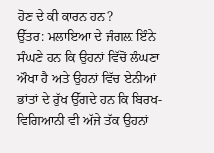ਹੋਣ ਦੇ ਕੀ ਕਾਰਨ ਹਨ?
ਉੱਤਰ: ਮਲਾਇਆ ਦੇ ਜੰਗਲ਼ ਇੰਨੇ ਸੰਘਣੇ ਹਨ ਕਿ ਉਹਨਾਂ ਵਿੱਚੋਂ ਲੰਘਣਾ ਔਖਾ ਹੈ ਅਤੇ ਉਹਨਾਂ ਵਿੱਚ ਏਨੀਆਂ ਭਾਂਤਾਂ ਦੇ ਰੁੱਖ ਉੱਗਦੇ ਹਨ ਕਿ ਬਿਰਖ-ਵਿਗਿਆਨੀ ਵੀ ਅੱਜੇ ਤੱਕ ਉਹਨਾਂ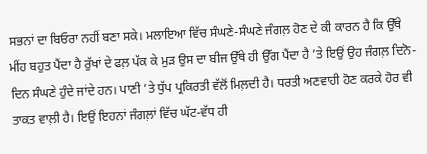ਸਭਨਾਂ ਦਾ ਬਿਓਰਾ ਨਹੀਂ ਬਣਾ ਸਕੇ। ਮਲਾਇਆ ਵਿੱਚ ਸੰਘਣੇ-ਸੰਘਣੇ ਜੰਗਲ਼ ਹੋਣ ਦੇ ਕੀ ਕਾਰਨ ਹੈ ਕਿ ਉੱਥੇ ਮੀਂਹ ਬਹੁਤ ਪੈਂਦਾ ਹੈ ਰੁੱਖਾਂ ਦੇ ਫਲ਼ ਪੱਕ ਕੇ ਮੁੜ ਉਸ ਦਾ ਬੀਜ ਉੱਥੇ ਹੀ ਉੱਗ ਪੈਂਦਾ ਹੈ ’ਤੇ ਇਉਂ ਉਹ ਜੰਗਲ਼ ਦਿਨੋ-ਦਿਨ ਸੰਘਣੇ ਹੁੰਦੇ ਜਾਂਦੇ ਹਨ। ਪਾਣੀ ’ਤੇ ਧੁੱਪ ਪ੍ਰਕਿਰਤੀ ਵੱਲੋਂ ਮਿਲ਼ਦੀ ਹੈ। ਧਰਤੀ ਅਣਵਾਹੀ ਹੋਣ ਕਰਕੇ ਹੋਰ ਵੀ ਤਾਕਤ ਵਾਲ਼ੀ ਹੈ। ਇਉਂ ਇਹਨਾਂ ਜੰਗਲ਼ਾਂ ਵਿੱਚ ਘੱਟ-ਵੱਧ ਹੀ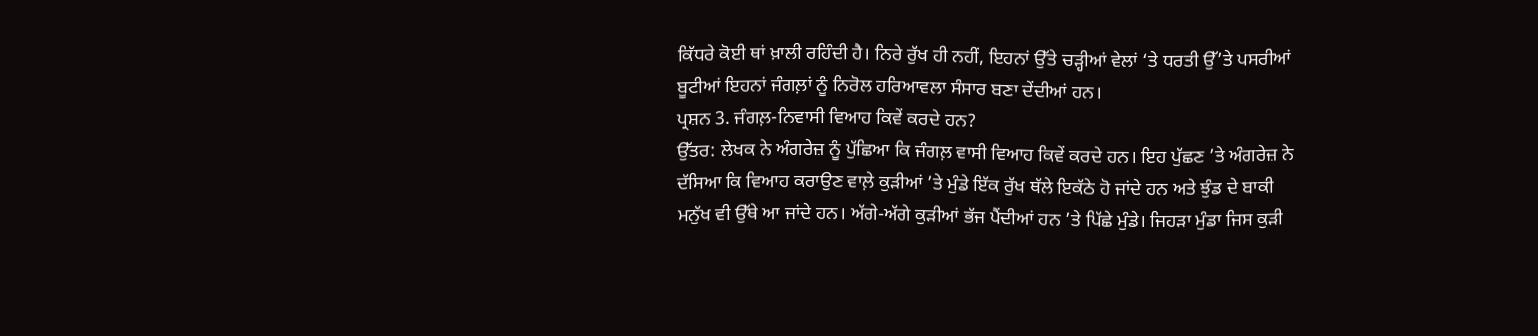ਕਿੱਧਰੇ ਕੋਈ ਥਾਂ ਖ਼ਾਲੀ ਰਹਿੰਦੀ ਹੈ। ਨਿਰੇ ਰੁੱਖ ਹੀ ਨਹੀਂ, ਇਹਨਾਂ ਉੱਤੇ ਚੜ੍ਹੀਆਂ ਵੇਲਾਂ ‘ਤੇ ਧਰਤੀ ਉੱ’ਤੇ ਪਸਰੀਆਂ ਬੂਟੀਆਂ ਇਹਨਾਂ ਜੰਗਲ਼ਾਂ ਨੂੰ ਨਿਰੋਲ ਹਰਿਆਵਲਾ ਸੰਸਾਰ ਬਣਾ ਦੇਂਦੀਆਂ ਹਨ।
ਪ੍ਰਸ਼ਨ 3. ਜੰਗਲ਼-ਨਿਵਾਸੀ ਵਿਆਹ ਕਿਵੇਂ ਕਰਦੇ ਹਨ?
ਉੱਤਰ: ਲੇਖਕ ਨੇ ਅੰਗਰੇਜ਼ ਨੂੰ ਪੁੱਛਿਆ ਕਿ ਜੰਗਲ਼ ਵਾਸੀ ਵਿਆਹ ਕਿਵੇਂ ਕਰਦੇ ਹਨ। ਇਹ ਪੁੱਛਣ ’ਤੇ ਅੰਗਰੇਜ਼ ਨੇ ਦੱਸਿਆ ਕਿ ਵਿਆਹ ਕਰਾਉਣ ਵਾਲ਼ੇ ਕੁੜੀਆਂ ’ਤੇ ਮੁੰਡੇ ਇੱਕ ਰੁੱਖ ਥੱਲੇ ਇਕੱਠੇ ਹੋ ਜਾਂਦੇ ਹਨ ਅਤੇ ਝੁੰਡ ਦੇ ਬਾਕੀ ਮਨੁੱਖ ਵੀ ਉੱਥੇ ਆ ਜਾਂਦੇ ਹਨ। ਅੱਗੇ-ਅੱਗੇ ਕੁੜੀਆਂ ਭੱਜ ਪੈਂਦੀਆਂ ਹਨ ’ਤੇ ਪਿੱਛੇ ਮੁੰਡੇ। ਜਿਹੜਾ ਮੁੰਡਾ ਜਿਸ ਕੁੜੀ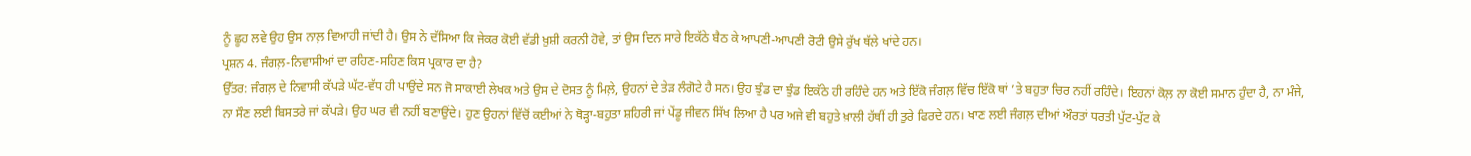ਨੂੰ ਛੂਹ ਲਵੇ ਉਹ ਉਸ ਨਾਲ਼ ਵਿਆਹੀ ਜਾਂਦੀ ਹੈ। ਉਸ ਨੇ ਦੱਸਿਆ ਕਿ ਜੇਕਰ ਕੋਈ ਵੱਡੀ ਖ਼ੁਸ਼ੀ ਕਰਨੀ ਹੋਵੇ, ਤਾਂ ਉਸ ਦਿਨ ਸਾਰੇ ਇਕੱਠੇ ਬੈਠ ਕੇ ਆਪਣੀ-ਆਪਣੀ ਰੋਟੀ ਉਸੇ ਰੁੱਖ ਥੱਲੇ ਖਾਂਦੇ ਹਨ।
ਪ੍ਰਸ਼ਨ 4. ਜੰਗਲ਼-ਨਿਵਾਸੀਆਂ ਦਾ ਰਹਿਣ-ਸਹਿਣ ਕਿਸ ਪ੍ਰਕਾਰ ਦਾ ਹੈ?
ਉੱਤਰ: ਜੰਗਲ਼ ਦੇ ਨਿਵਾਸੀ ਕੱਪੜੇ ਘੱਟ-ਵੱਧ ਹੀ ਪਾਉਂਦੇ ਸਨ ਜੋ ਸਾਕਾਈ ਲੇਖਕ ਅਤੇ ਉਸ ਦੇ ਦੋਸਤ ਨੂੰ ਮਿਲ਼ੇ, ਉਹਨਾਂ ਦੇ ਤੇੜ ਲੰਗੋਟੇ ਹੈ ਸਨ। ਉਹ ਝੁੰਡ ਦਾ ਝੁੰਡ ਇਕੱਠੇ ਹੀ ਰਹਿੰਦੇ ਹਨ ਅਤੇ ਇੱਕੋ ਜੰਗਲ਼ ਵਿੱਚ ਇੱਕੋ ਥਾਂ ’ਤੇ ਬਹੁਤਾ ਚਿਰ ਨਹੀਂ ਰਹਿੰਦੇ। ਇਹਨਾਂ ਕੋਲ਼ ਨਾ ਕੋਈ ਸਮਾਨ ਹੁੰਦਾ ਹੈ, ਨਾ ਮੰਜੇ, ਨਾ ਸੌਣ ਲਈ ਬਿਸਤਰੇ ਜਾਂ ਕੱਪੜੇ। ਉਹ ਘਰ ਵੀ ਨਹੀਂ ਬਣਾਉਂਦੇ। ਹੁਣ ਉਹਨਾਂ ਵਿੱਚੋਂ ਕਈਆਂ ਨੇ ਥੋੜ੍ਹਾ-ਬਹੁਤਾ ਸ਼ਹਿਰੀ ਜਾਂ ਪੇਂਡੂ ਜੀਵਨ ਸਿੱਖ ਲਿਆ ਹੈ ਪਰ ਅਜੇ ਵੀ ਬਹੁਤੇ ਖ਼ਾਲੀ ਹੱਥੀਂ ਹੀ ਤੁਰੇ ਫਿਰਦੇ ਹਨ। ਖਾਣ ਲਈ ਜੰਗਲ਼ ਦੀਆਂ ਔਰਤਾਂ ਧਰਤੀ ਪੁੱਟ-ਪੁੱਟ ਕੇ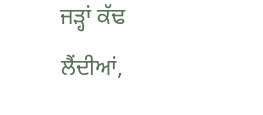ਜੜ੍ਹਾਂ ਕੱਢ ਲੈਂਦੀਆਂ,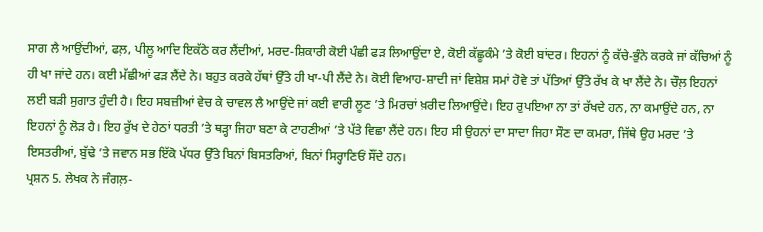ਸਾਗ ਲੈ ਆਉਂਦੀਆਂ, ਫਲ਼, ਪੀਲੂ ਆਦਿ ਇਕੱਠੇ ਕਰ ਲੈਂਦੀਆਂ, ਮਰਦ-ਸ਼ਿਕਾਰੀ ਕੋਈ ਪੰਛੀ ਫੜ ਲਿਆਉਂਦਾ ਏ, ਕੋਈ ਕੱਛੂਕੰਮੇ ’ਤੇ ਕੋਈ ਬਾਂਦਰ। ਇਹਨਾਂ ਨੂੰ ਕੱਚੇ-ਭੁੰਨੇ ਕਰਕੇ ਜਾਂ ਕੱਚਿਆਂ ਨੂੰ ਹੀ ਖਾ ਜਾਂਦੇ ਹਨ। ਕਈ ਮੱਛੀਆਂ ਫੜ ਲੈਂਦੇ ਨੇ। ਬਹੁਤ ਕਰਕੇ ਹੱਥਾਂ ਉੱਤੇ ਹੀ ਖਾ-ਪੀ ਲੈਂਦੇ ਨੇ। ਕੋਈ ਵਿਆਹ-ਸ਼ਾਦੀ ਜਾਂ ਵਿਸ਼ੇਸ਼ ਸਮਾਂ ਹੋਵੇ ਤਾਂ ਪੱਤਿਆਂ ਉੱਤੇ ਰੱਖ ਕੇ ਖਾ ਲੈਂਦੇ ਨੇ। ਚੌਲ਼ ਇਹਨਾਂ ਲਈ ਬੜੀ ਸੁਗਾਤ ਹੁੰਦੀ ਹੈ। ਇਹ ਸਬਜ਼ੀਆਂ ਵੇਚ ਕੇ ਚਾਵਲ ਲੈ ਆਉਂਦੇ ਜਾਂ ਕਈ ਵਾਰੀ ਲੂਣ ’ਤੇ ਮਿਰਚਾਂ ਖ਼ਰੀਦ ਲਿਆਉਂਦੇ। ਇਹ ਰੁਪਇਆ ਨਾ ਤਾਂ ਰੱਖਦੇ ਹਨ, ਨਾ ਕਮਾਉਂਦੇ ਹਨ, ਨਾ ਇਹਨਾਂ ਨੂੰ ਲੋੜ ਹੈ। ਇਹ ਰੁੱਖ ਦੇ ਹੇਠਾਂ ਧਰਤੀ ’ਤੇ ਥੜ੍ਹਾ ਜਿਹਾ ਬਣਾ ਕੇ ਟਾਹਣੀਆਂ ’ਤੇ ਪੱਤੇ ਵਿਛਾ ਲੈਂਦੇ ਹਨ। ਇਹ ਸੀ ਉਹਨਾਂ ਦਾ ਸਾਦਾ ਜਿਹਾ ਸੌਣ ਦਾ ਕਮਰਾ, ਜਿੱਥੇ ਉਹ ਮਰਦ ’ਤੇ ਇਸਤਰੀਆਂ, ਬੁੱਢੇ ’ਤੇ ਜਵਾਨ ਸਭ ਇੱਕੋ ਪੱਧਰ ਉੱਤੇ ਬਿਨਾਂ ਬਿਸਤਰਿਆਂ, ਬਿਨਾਂ ਸਿਰ੍ਹਾਣਿਓਂ ਸੌਂਦੇ ਹਨ।
ਪ੍ਰਸ਼ਨ 5. ਲੇਖਕ ਨੇ ਜੰਗਲ਼-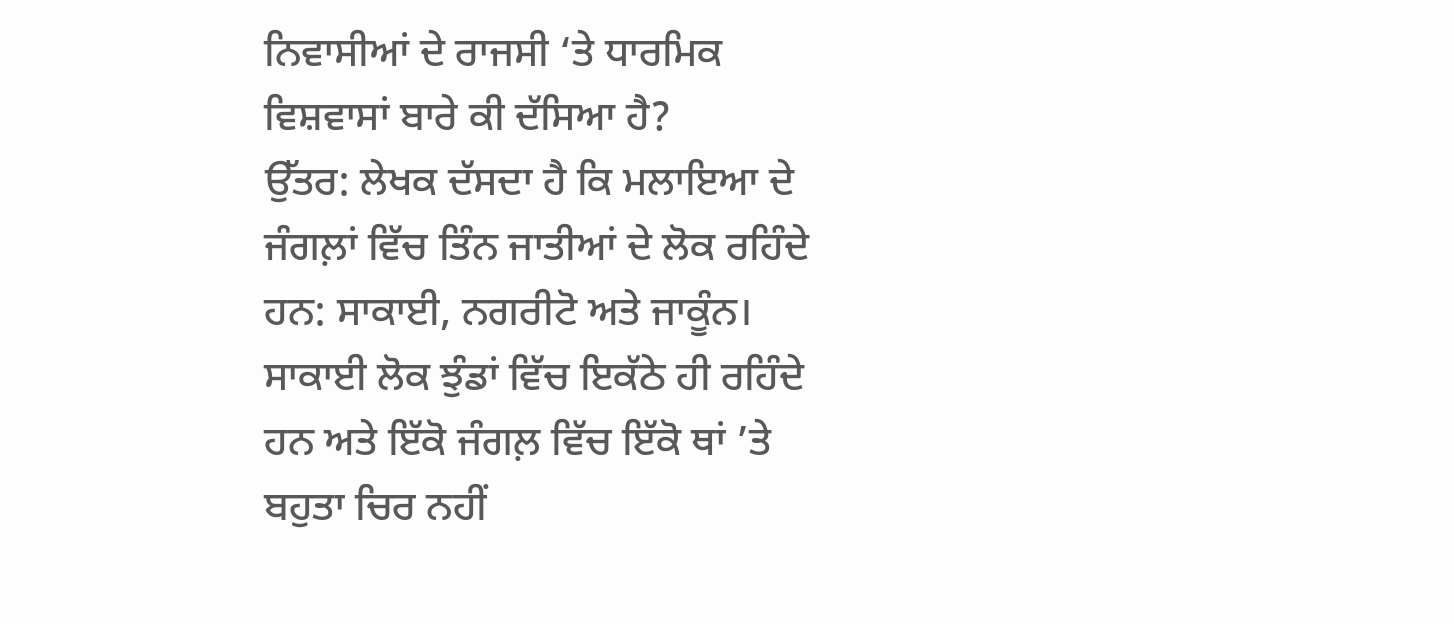ਨਿਵਾਸੀਆਂ ਦੇ ਰਾਜਸੀ ‘ਤੇ ਧਾਰਮਿਕ ਵਿਸ਼ਵਾਸਾਂ ਬਾਰੇ ਕੀ ਦੱਸਿਆ ਹੈ?
ਉੱਤਰ: ਲੇਖਕ ਦੱਸਦਾ ਹੈ ਕਿ ਮਲਾਇਆ ਦੇ ਜੰਗਲ਼ਾਂ ਵਿੱਚ ਤਿੰਨ ਜਾਤੀਆਂ ਦੇ ਲੋਕ ਰਹਿੰਦੇ ਹਨ: ਸਾਕਾਈ, ਨਗਰੀਟੋ ਅਤੇ ਜਾਕੂੰਨ। ਸਾਕਾਈ ਲੋਕ ਝੁੰਡਾਂ ਵਿੱਚ ਇਕੱਠੇ ਹੀ ਰਹਿੰਦੇ ਹਨ ਅਤੇ ਇੱਕੋ ਜੰਗਲ਼ ਵਿੱਚ ਇੱਕੋ ਥਾਂ ’ਤੇ ਬਹੁਤਾ ਚਿਰ ਨਹੀਂ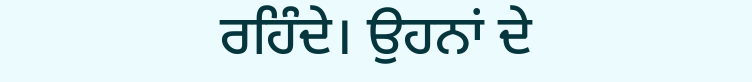ਰਹਿੰਦੇ। ਉਹਨਾਂ ਦੇ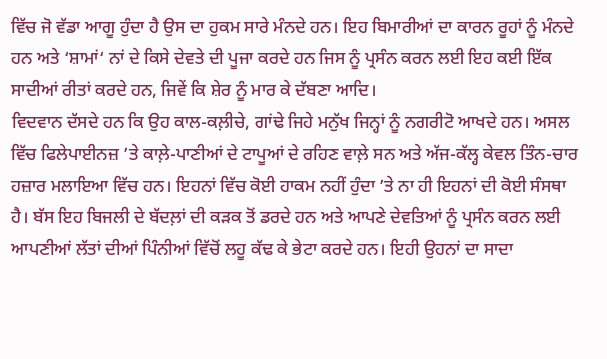ਵਿੱਚ ਜੋ ਵੱਡਾ ਆਗੂ ਹੁੰਦਾ ਹੈ ਉਸ ਦਾ ਹੁਕਮ ਸਾਰੇ ਮੰਨਦੇ ਹਨ। ਇਹ ਬਿਮਾਰੀਆਂ ਦਾ ਕਾਰਨ ਰੂਹਾਂ ਨੂੰ ਮੰਨਦੇ ਹਨ ਅਤੇ ‘ਸ਼ਾਮਾਂ‘ ਨਾਂ ਦੇ ਕਿਸੇ ਦੇਵਤੇ ਦੀ ਪੂਜਾ ਕਰਦੇ ਹਨ ਜਿਸ ਨੂੰ ਪ੍ਰਸੰਨ ਕਰਨ ਲਈ ਇਹ ਕਈ ਇੱਕ ਸਾਦੀਆਂ ਰੀਤਾਂ ਕਰਦੇ ਹਨ, ਜਿਵੇਂ ਕਿ ਸ਼ੇਰ ਨੂੰ ਮਾਰ ਕੇ ਦੱਬਣਾ ਆਦਿ।
ਵਿਦਵਾਨ ਦੱਸਦੇ ਹਨ ਕਿ ਉਹ ਕਾਲ-ਕਲ਼ੀਚੇ, ਗਾਂਢੇ ਜਿਹੇ ਮਨੁੱਖ ਜਿਨ੍ਹਾਂ ਨੂੰ ਨਗਰੀਟੋ ਆਖਦੇ ਹਨ। ਅਸਲ ਵਿੱਚ ਫਿਲੇਪਾਈਨਜ਼ ’ਤੇ ਕਾਲ਼ੇ-ਪਾਣੀਆਂ ਦੇ ਟਾਪੂਆਂ ਦੇ ਰਹਿਣ ਵਾਲ਼ੇ ਸਨ ਅਤੇ ਅੱਜ-ਕੱਲ੍ਹ ਕੇਵਲ ਤਿੰਨ-ਚਾਰ ਹਜ਼ਾਰ ਮਲਾਇਆ ਵਿੱਚ ਹਨ। ਇਹਨਾਂ ਵਿੱਚ ਕੋਈ ਹਾਕਮ ਨਹੀਂ ਹੁੰਦਾ ’ਤੇ ਨਾ ਹੀ ਇਹਨਾਂ ਦੀ ਕੋਈ ਸੰਸਥਾ ਹੈ। ਬੱਸ ਇਹ ਬਿਜਲੀ ਦੇ ਬੱਦਲ਼ਾਂ ਦੀ ਕੜਕ ਤੋਂ ਡਰਦੇ ਹਨ ਅਤੇ ਆਪਣੇ ਦੇਵਤਿਆਂ ਨੂੰ ਪ੍ਰਸੰਨ ਕਰਨ ਲਈ ਆਪਣੀਆਂ ਲੱਤਾਂ ਦੀਆਂ ਪਿੰਨੀਆਂ ਵਿੱਚੋਂ ਲਹੂ ਕੱਢ ਕੇ ਭੇਟਾ ਕਰਦੇ ਹਨ। ਇਹੀ ਉਹਨਾਂ ਦਾ ਸਾਦਾ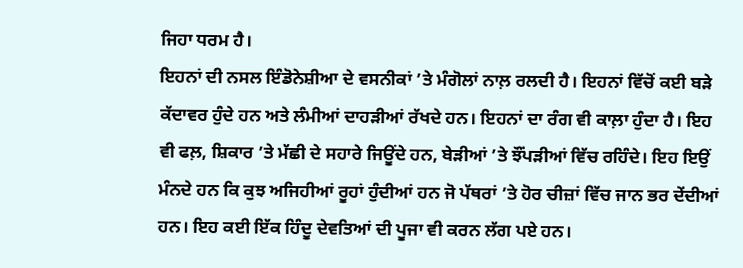ਜਿਹਾ ਧਰਮ ਹੈ।
ਇਹਨਾਂ ਦੀ ਨਸਲ ਇੰਡੋਨੇਸ਼ੀਆ ਦੇ ਵਸਨੀਕਾਂ ’ਤੇ ਮੰਗੋਲਾਂ ਨਾਲ਼ ਰਲਦੀ ਹੈ। ਇਹਨਾਂ ਵਿੱਚੋਂ ਕਈ ਬੜੇ ਕੱਦਾਵਰ ਹੁੰਦੇ ਹਨ ਅਤੇ ਲੰਮੀਆਂ ਦਾਹੜੀਆਂ ਰੱਖਦੇ ਹਨ। ਇਹਨਾਂ ਦਾ ਰੰਗ ਵੀ ਕਾਲ਼ਾ ਹੁੰਦਾ ਹੈ। ਇਹ ਵੀ ਫਲ਼, ਸ਼ਿਕਾਰ ’ਤੇ ਮੱਛੀ ਦੇ ਸਹਾਰੇ ਜਿਊਂਦੇ ਹਨ, ਬੇੜੀਆਂ ’ਤੇ ਝੌਂਪੜੀਆਂ ਵਿੱਚ ਰਹਿੰਦੇ। ਇਹ ਇਉਂ ਮੰਨਦੇ ਹਨ ਕਿ ਕੁਝ ਅਜਿਹੀਆਂ ਰੂਹਾਂ ਹੁੰਦੀਆਂ ਹਨ ਜੋ ਪੱਥਰਾਂ ’ਤੇ ਹੋਰ ਚੀਜ਼ਾਂ ਵਿੱਚ ਜਾਨ ਭਰ ਦੇਂਦੀਆਂ ਹਨ। ਇਹ ਕਈ ਇੱਕ ਹਿੰਦੂ ਦੇਵਤਿਆਂ ਦੀ ਪੂਜਾ ਵੀ ਕਰਨ ਲੱਗ ਪਏ ਹਨ।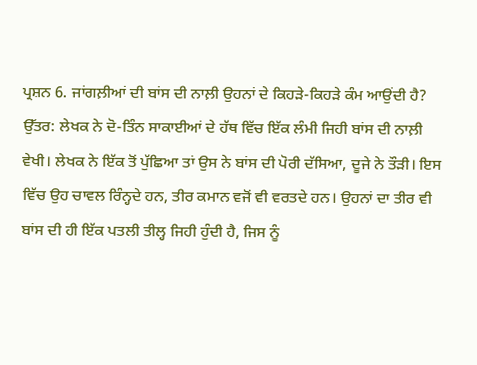ਪ੍ਰਸ਼ਨ 6. ਜਾਂਗਲ਼ੀਆਂ ਦੀ ਬਾਂਸ ਦੀ ਨਾਲ਼ੀ ਉਹਨਾਂ ਦੇ ਕਿਹੜੇ-ਕਿਹੜੇ ਕੰਮ ਆਉਂਦੀ ਹੈ?
ਉੱਤਰ: ਲੇਖਕ ਨੇ ਦੋ-ਤਿੰਨ ਸਾਕਾਈਆਂ ਦੇ ਹੱਥ ਵਿੱਚ ਇੱਕ ਲੰਮੀ ਜਿਹੀ ਬਾਂਸ ਦੀ ਨਾਲ਼ੀ ਵੇਖੀ। ਲੇਖਕ ਨੇ ਇੱਕ ਤੋਂ ਪੁੱਛਿਆ ਤਾਂ ਉਸ ਨੇ ਬਾਂਸ ਦੀ ਪੋਰੀ ਦੱਸਿਆ, ਦੂਜੇ ਨੇ ਤੌੜੀ। ਇਸ ਵਿੱਚ ਉਹ ਚਾਵਲ ਰਿੰਨ੍ਹਦੇ ਹਨ, ਤੀਰ ਕਮਾਨ ਵਜੋਂ ਵੀ ਵਰਤਦੇ ਹਨ। ਉਹਨਾਂ ਦਾ ਤੀਰ ਵੀ ਬਾਂਸ ਦੀ ਹੀ ਇੱਕ ਪਤਲੀ ਤੀਲ੍ਹ ਜਿਹੀ ਹੁੰਦੀ ਹੈ, ਜਿਸ ਨੂੰ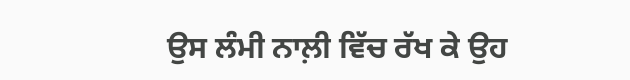ਉਸ ਲੰਮੀ ਨਾਲ਼ੀ ਵਿੱਚ ਰੱਖ ਕੇ ਉਹ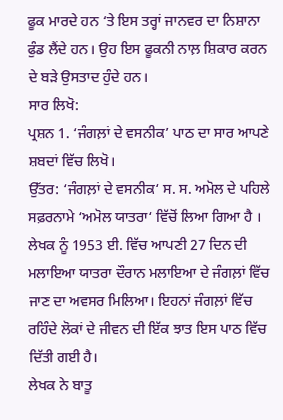ਫੂਕ ਮਾਰਦੇ ਹਨ ‘ਤੇ ਇਸ ਤਰ੍ਹਾਂ ਜਾਨਵਰ ਦਾ ਨਿਸ਼ਾਨਾ ਫੁੰਡ ਲੈਂਦੇ ਹਨ। ਉਹ ਇਸ ਫੂਕਨੀ ਨਾਲ਼ ਸ਼ਿਕਾਰ ਕਰਨ ਦੇ ਬੜੇ ਉਸਤਾਦ ਹੁੰਦੇ ਹਨ।
ਸਾਰ ਲਿਖੋ:
ਪ੍ਰਸ਼ਨ 1. ‘ਜੰਗਲ਼ਾਂ ਦੇ ਵਸਨੀਕ’ ਪਾਠ ਦਾ ਸਾਰ ਆਪਣੇ ਸ਼ਬਦਾਂ ਵਿੱਚ ਲਿਖੋ।
ਉੱਤਰ: ‘ਜੰਗਲ਼ਾਂ ਦੇ ਵਸਨੀਕ‘ ਸ. ਸ. ਅਮੋਲ ਦੇ ਪਹਿਲੇ ਸਫ਼ਰਨਾਮੇ ‘ਅਮੋਲ ਯਾਤਰਾ‘ ਵਿੱਚੋਂ ਲਿਆ ਗਿਆ ਹੈ । ਲੇਖਕ ਨੂੰ 1953 ਈ. ਵਿੱਚ ਆਪਣੀ 27 ਦਿਨ ਦੀ ਮਲਾਇਆ ਯਾਤਰਾ ਦੌਰਾਨ ਮਲਾਇਆ ਦੇ ਜੰਗਲ਼ਾਂ ਵਿੱਚ ਜਾਣ ਦਾ ਅਵਸਰ ਮਿਲਿਆ। ਇਹਨਾਂ ਜੰਗਲ਼ਾਂ ਵਿੱਚ ਰਹਿੰਦੇ ਲੋਕਾਂ ਦੇ ਜੀਵਨ ਦੀ ਇੱਕ ਝਾਤ ਇਸ ਪਾਠ ਵਿੱਚ ਦਿੱਤੀ ਗਈ ਹੈ।
ਲੇਖਕ ਨੇ ਬਾਤੂ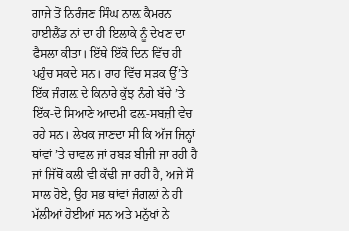ਗਾਜੇ ਤੋਂ ਨਿਰੰਜਣ ਸਿੰਘ ਨਾਲ਼ ਕੈਮਰਨ ਹਾਈਲੈਂਡ ਨਾਂ ਦਾ ਹੀ ਇਲਾਕੇ ਨੂੰ ਦੇਖਣ ਦਾ ਫੈਸਲਾ ਕੀਤਾ। ਇੱਥੇ ਇੱਕੋ ਦਿਨ ਵਿੱਚ ਹੀ ਪਹੁੰਚ ਸਕਦੇ ਸਨ। ਰਾਹ ਵਿੱਚ ਸੜਕ ਉੱ’ਤੇ ਇੱਕ ਜੰਗਲ਼ ਦੇ ਕਿਨਾਰੇ ਕੁੱਝ ਨੰਗੇ ਬੱਚੇ ’ਤੇ ਇੱਕ-ਦੋ ਸਿਆਣੇ ਆਦਮੀ ਫਲ਼-ਸਬਜ਼ੀ ਵੇਚ ਰਹੇ ਸਨ। ਲੇਖਕ ਜਾਣਦਾ ਸੀ ਕਿ ਅੱਜ ਜਿਨ੍ਹਾਂ ਥਾਂਵਾਂ ’ਤੇ ਚਾਵਲ ਜਾਂ ਰਬੜ ਬੀਜੀ ਜਾ ਰਹੀ ਹੈ ਜਾਂ ਜਿੱਥੋਂ ਕਲੀ ਵੀ ਕੱਢੀ ਜਾ ਰਹੀ ਹੈ, ਅਜੇ ਸੌ ਸਾਲ ਹੋਏ, ਉਹ ਸਭ ਥਾਂਵਾਂ ਜੰਗਲ਼ਾਂ ਨੇ ਹੀ ਮੱਲੀਆਂ ਹੋਈਆਂ ਸਨ ਅਤੇ ਮਨੁੱਖਾਂ ਨੇ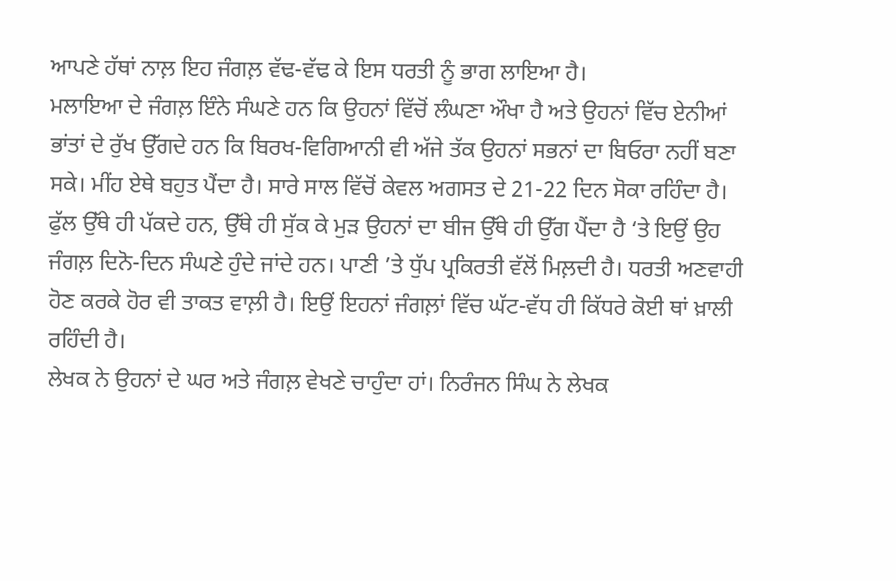ਆਪਣੇ ਹੱਥਾਂ ਨਾਲ਼ ਇਹ ਜੰਗਲ਼ ਵੱਢ-ਵੱਢ ਕੇ ਇਸ ਧਰਤੀ ਨੂੰ ਭਾਗ ਲਾਇਆ ਹੈ।
ਮਲਾਇਆ ਦੇ ਜੰਗਲ਼ ਇੰਨੇ ਸੰਘਣੇ ਹਨ ਕਿ ਉਹਨਾਂ ਵਿੱਚੋਂ ਲੰਘਣਾ ਔਖਾ ਹੈ ਅਤੇ ਉਹਨਾਂ ਵਿੱਚ ਏਨੀਆਂ ਭਾਂਤਾਂ ਦੇ ਰੁੱਖ ਉੱਗਦੇ ਹਨ ਕਿ ਬਿਰਖ-ਵਿਗਿਆਨੀ ਵੀ ਅੱਜੇ ਤੱਕ ਉਹਨਾਂ ਸਭਨਾਂ ਦਾ ਬਿਓਰਾ ਨਹੀਂ ਬਣਾ ਸਕੇ। ਮੀਂਹ ਏਥੇ ਬਹੁਤ ਪੈਂਦਾ ਹੈ। ਸਾਰੇ ਸਾਲ ਵਿੱਚੋਂ ਕੇਵਲ ਅਗਸਤ ਦੇ 21-22 ਦਿਨ ਸੋਕਾ ਰਹਿੰਦਾ ਹੈ। ਫੁੱਲ ਉੱਥੇ ਹੀ ਪੱਕਦੇ ਹਨ, ਉੱਥੇ ਹੀ ਸੁੱਕ ਕੇ ਮੁੜ ਉਹਨਾਂ ਦਾ ਬੀਜ ਉੱਥੇ ਹੀ ਉੱਗ ਪੈਂਦਾ ਹੈ ‘ਤੇ ਇਉਂ ਉਹ ਜੰਗਲ਼ ਦਿਨੋ-ਦਿਨ ਸੰਘਣੇ ਹੁੰਦੇ ਜਾਂਦੇ ਹਨ। ਪਾਣੀ ’ਤੇ ਧੁੱਪ ਪ੍ਰਕਿਰਤੀ ਵੱਲੋਂ ਮਿਲ਼ਦੀ ਹੈ। ਧਰਤੀ ਅਣਵਾਹੀ ਹੋਣ ਕਰਕੇ ਹੋਰ ਵੀ ਤਾਕਤ ਵਾਲ਼ੀ ਹੈ। ਇਉਂ ਇਹਨਾਂ ਜੰਗਲ਼ਾਂ ਵਿੱਚ ਘੱਟ-ਵੱਧ ਹੀ ਕਿੱਧਰੇ ਕੋਈ ਥਾਂ ਖ਼ਾਲੀ ਰਹਿੰਦੀ ਹੈ।
ਲੇਖਕ ਨੇ ਉਹਨਾਂ ਦੇ ਘਰ ਅਤੇ ਜੰਗਲ਼ ਵੇਖਣੇ ਚਾਹੁੰਦਾ ਹਾਂ। ਨਿਰੰਜਨ ਸਿੰਘ ਨੇ ਲੇਖਕ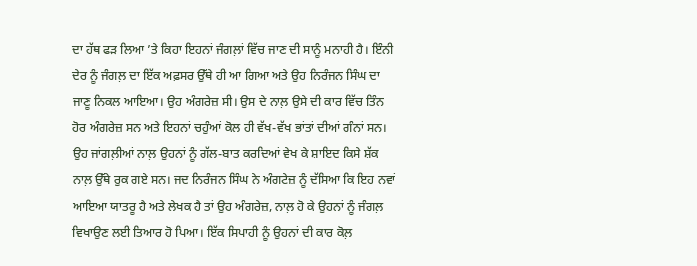ਦਾ ਹੱਥ ਫੜ ਲਿਆ ’ਤੇ ਕਿਹਾ ਇਹਨਾਂ ਜੰਗਲ਼ਾਂ ਵਿੱਚ ਜਾਣ ਦੀ ਸਾਨੂੰ ਮਨਾਹੀ ਹੈ। ਇੰਨੀ ਦੇਰ ਨੂੰ ਜੰਗਲ਼ ਦਾ ਇੱਕ ਅਫ਼ਸਰ ਉੱਥੇ ਹੀ ਆ ਗਿਆ ਅਤੇ ਉਹ ਨਿਰੰਜਨ ਸਿੰਘ ਦਾ ਜਾਣੂ ਨਿਕਲ ਆਇਆ। ਉਹ ਅੰਗਰੇਜ਼ ਸੀ। ਉਸ ਦੇ ਨਾਲ਼ ਉਸੇ ਦੀ ਕਾਰ ਵਿੱਚ ਤਿੰਨ ਹੋਰ ਅੰਗਰੇਜ਼ ਸਨ ਅਤੇ ਇਹਨਾਂ ਚਹੁੰਆਂ ਕੋਲ ਹੀ ਵੱਖ-ਵੱਖ ਭਾਂਤਾਂ ਦੀਆਂ ਗੰਨਾਂ ਸਨ। ਉਹ ਜਾਂਗਲ਼ੀਆਂ ਨਾਲ਼ ਉਹਨਾਂ ਨੂੰ ਗੱਲ-ਬਾਤ ਕਰਦਿਆਂ ਵੇਖ ਕੇ ਸ਼ਾਇਦ ਕਿਸੇ ਸ਼ੱਕ ਨਾਲ਼ ਉੱਥੇ ਰੁਕ ਗਏ ਸਨ। ਜਦ ਨਿਰੰਜਨ ਸਿੰਘ ਨੇ ਅੰਗਟੇਜ਼ ਨੂੰ ਦੱਸਿਆ ਕਿ ਇਹ ਨਵਾਂ ਆਇਆ ਯਾਤਰੂ ਹੈ ਅਤੇ ਲੇਖਕ ਹੈ ਤਾਂ ਉਹ ਅੰਗਰੇਜ਼, ਨਾਲ਼ ਹੋ ਕੇ ਉਹਨਾਂ ਨੂੰ ਜੰਗਲ਼ ਵਿਖਾਉਣ ਲਈ ਤਿਆਰ ਹੋ ਪਿਆ। ਇੱਕ ਸਿਪਾਹੀ ਨੂੰ ਉਹਨਾਂ ਦੀ ਕਾਰ ਕੋਲ਼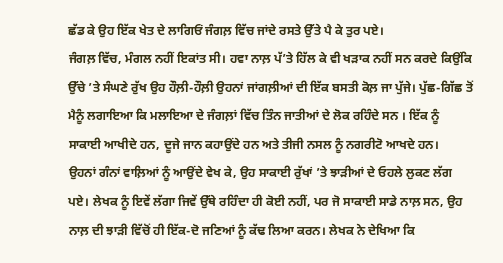ਛੱਡ ਕੇ ਉਹ ਇੱਕ ਖੇਤ ਦੇ ਲਾਗਿਓਂ ਜੰਗਲ਼ ਵਿੱਚ ਜਾਂਦੇ ਰਸਤੇ ਉੱਤੇ ਪੈ ਕੇ ਤੁਰ ਪਏ।
ਜੰਗਲ਼ ਵਿੱਚ, ਮੰਗਲ ਨਹੀਂ ਇਕਾਂਤ ਸੀ। ਹਵਾ ਨਾਲ਼ ਪੱ’ਤੇ ਹਿੱਲ ਕੇ ਵੀ ਖੜਾਕ ਨਹੀਂ ਸਨ ਕਰਦੇ ਕਿਉਂਕਿ ਉੱਚੇ ’ਤੇ ਸੰਘਣੇ ਰੁੱਖ ਉਹ ਹੌਲ਼ੀ-ਹੌਲ਼ੀ ਉਹਨਾਂ ਜਾਂਗਲ਼ੀਆਂ ਦੀ ਇੱਕ ਬਸਤੀ ਕੋਲ਼ ਜਾ ਪੁੱਜੇ। ਪੁੱਛ-ਗਿੱਛ ਤੋਂ ਮੈਨੂੰ ਲਗਾਇਆ ਕਿ ਮਲਾਇਆ ਦੇ ਜੰਗਲ਼ਾਂ ਵਿੱਚ ਤਿੰਨ ਜਾਤੀਆਂ ਦੇ ਲੋਕ ਰਹਿੰਦੇ ਸਨ । ਇੱਕ ਨੂੰ ਸਾਕਾਈ ਆਖੀਦੇ ਹਨ, ਦੂਜੇ ਜਾਨ ਕਹਾਉਂਦੇ ਹਨ ਅਤੇ ਤੀਜੀ ਨਸਲ ਨੂੰ ਨਗਰੀਟੋ ਆਖਦੇ ਹਨ।
ਉਹਨਾਂ ਗੰਨਾਂ ਵਾਲ਼ਿਆਂ ਨੂੰ ਆਉਂਦੇ ਵੇਖ ਕੇ, ਉਹ ਸਾਕਾਈ ਰੁੱਖਾਂ ’ਤੇ ਝਾੜੀਆਂ ਦੇ ਓਹਲੇ ਲੁਕਣ ਲੱਗ ਪਏ। ਲੇਖਕ ਨੂੰ ਇਵੇਂ ਲੱਗਾ ਜਿਵੇਂ ਉੱਥੇ ਰਹਿੰਦਾ ਹੀ ਕੋਈ ਨਹੀਂ, ਪਰ ਜੋ ਸਾਕਾਈ ਸਾਡੇ ਨਾਲ਼ ਸਨ, ਉਹ ਨਾਲ਼ ਦੀ ਝਾੜੀ ਵਿੱਚੋਂ ਹੀ ਇੱਕ-ਦੋ ਜਣਿਆਂ ਨੂੰ ਕੱਢ ਲਿਆ ਕਰਨ। ਲੇਖਕ ਨੇ ਦੇਖਿਆ ਕਿ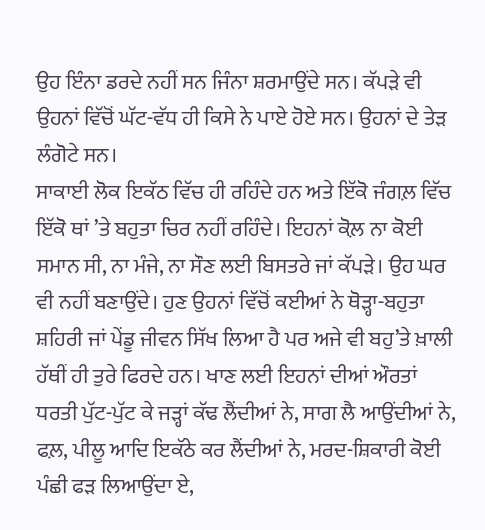ਉਹ ਇੰਨਾ ਡਰਦੇ ਨਹੀਂ ਸਨ ਜਿੰਨਾ ਸ਼ਰਮਾਉਂਦੇ ਸਨ। ਕੱਪੜੇ ਵੀ ਉਹਨਾਂ ਵਿੱਚੋਂ ਘੱਟ-ਵੱਧ ਹੀ ਕਿਸੇ ਨੇ ਪਾਏ ਹੋਏ ਸਨ। ਉਹਨਾਂ ਦੇ ਤੇੜ ਲੰਗੋਟੇ ਸਨ।
ਸਾਕਾਈ ਲੋਕ ਇਕੱਠ ਵਿੱਚ ਹੀ ਰਹਿੰਦੇ ਹਨ ਅਤੇ ਇੱਕੋ ਜੰਗਲ਼ ਵਿੱਚ ਇੱਕੋ ਥਾਂ ’ਤੇ ਬਹੁਤਾ ਚਿਰ ਨਹੀਂ ਰਹਿੰਦੇ। ਇਹਨਾਂ ਕੋਲ਼ ਨਾ ਕੋਈ ਸਮਾਨ ਸੀ, ਨਾ ਮੰਜੇ, ਨਾ ਸੌਣ ਲਈ ਬਿਸਤਰੇ ਜਾਂ ਕੱਪੜੇ। ਉਹ ਘਰ ਵੀ ਨਹੀਂ ਬਣਾਉਂਦੇ। ਹੁਣ ਉਹਨਾਂ ਵਿੱਚੋਂ ਕਈਆਂ ਨੇ ਥੋੜ੍ਹਾ-ਬਹੁਤਾ ਸ਼ਹਿਰੀ ਜਾਂ ਪੇਂਡੂ ਜੀਵਨ ਸਿੱਖ ਲਿਆ ਹੈ ਪਰ ਅਜੇ ਵੀ ਬਹੁ’ਤੇ ਖ਼ਾਲੀ ਹੱਥੀਂ ਹੀ ਤੁਰੇ ਫਿਰਦੇ ਹਨ। ਖਾਣ ਲਈ ਇਹਨਾਂ ਦੀਆਂ ਔਰਤਾਂ ਧਰਤੀ ਪੁੱਟ-ਪੁੱਟ ਕੇ ਜੜ੍ਹਾਂ ਕੱਢ ਲੈਂਦੀਆਂ ਨੇ, ਸਾਗ ਲੈ ਆਉਂਦੀਆਂ ਨੇ, ਫਲ਼, ਪੀਲੂ ਆਦਿ ਇਕੱਠੇ ਕਰ ਲੈਂਦੀਆਂ ਨੇ, ਮਰਦ-ਸ਼ਿਕਾਰੀ ਕੋਈ ਪੰਛੀ ਫੜ ਲਿਆਉਂਦਾ ਏ,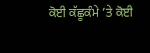ਕੋਈ ਕੱਛੂਕੰਮੇ ’ਤੇ ਕੋਈ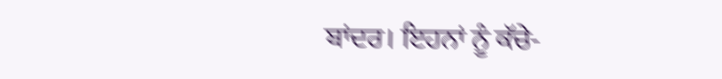ਬਾਂਦਰ। ਇਹਨਾਂ ਨੂੰ ਕੱਚੇ-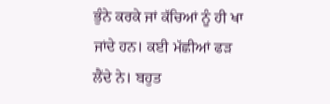ਭੁੰਨੇ ਕਰਕੇ ਜਾਂ ਕੱਚਿਆਂ ਨੂੰ ਹੀ ਖਾ ਜਾਂਦੇ ਹਨ। ਕਈ ਮੱਛੀਆਂ ਫੜ ਲੈਂਦੇ ਨੇ। ਬਹੁਤ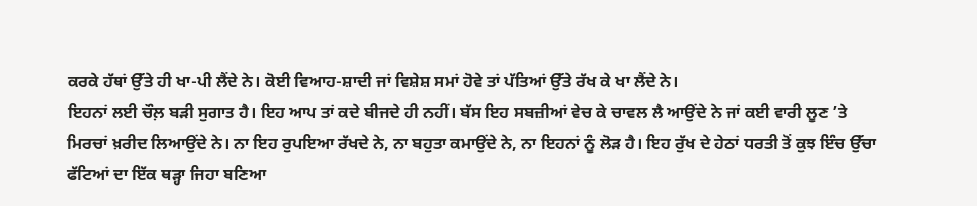ਕਰਕੇ ਹੱਥਾਂ ਉੱਤੇ ਹੀ ਖਾ-ਪੀ ਲੈਂਦੇ ਨੇ। ਕੋਈ ਵਿਆਹ-ਸ਼ਾਦੀ ਜਾਂ ਵਿਸ਼ੇਸ਼ ਸਮਾਂ ਹੋਵੇ ਤਾਂ ਪੱਤਿਆਂ ਉੱਤੇ ਰੱਖ ਕੇ ਖਾ ਲੈਂਦੇ ਨੇ।
ਇਹਨਾਂ ਲਈ ਚੌਲ਼ ਬੜੀ ਸੁਗਾਤ ਹੈ। ਇਹ ਆਪ ਤਾਂ ਕਦੇ ਬੀਜਦੇ ਹੀ ਨਹੀਂ। ਬੱਸ ਇਹ ਸਬਜ਼ੀਆਂ ਵੇਚ ਕੇ ਚਾਵਲ ਲੈ ਆਉਂਦੇ ਨੇ ਜਾਂ ਕਈ ਵਾਰੀ ਲੂਣ ’ਤੇ ਮਿਰਚਾਂ ਖ਼ਰੀਦ ਲਿਆਉਂਦੇ ਨੇ। ਨਾ ਇਹ ਰੁਪਇਆ ਰੱਖਦੇ ਨੇ, ਨਾ ਬਹੁਤਾ ਕਮਾਉਂਦੇ ਨੇ, ਨਾ ਇਹਨਾਂ ਨੂੰ ਲੋੜ ਹੈ। ਇਹ ਰੁੱਖ ਦੇ ਹੇਠਾਂ ਧਰਤੀ ਤੋਂ ਕੁਝ ਇੰਚ ਉੱਚਾ ਫੱਟਿਆਂ ਦਾ ਇੱਕ ਥੜ੍ਹਾ ਜਿਹਾ ਬਣਿਆ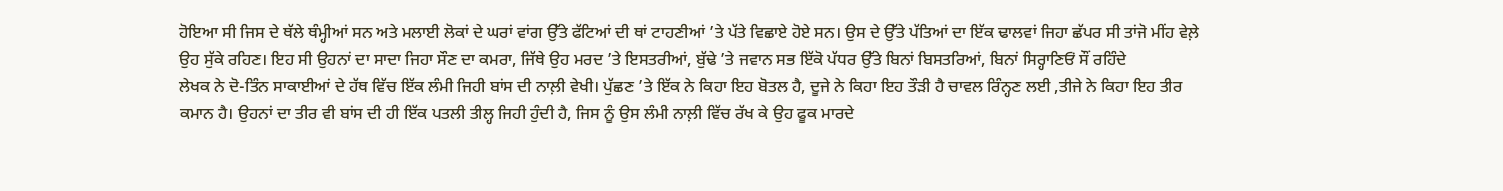ਹੋਇਆ ਸੀ ਜਿਸ ਦੇ ਥੱਲੇ ਥੰਮ੍ਹੀਆਂ ਸਨ ਅਤੇ ਮਲਾਈ ਲੋਕਾਂ ਦੇ ਘਰਾਂ ਵਾਂਗ ਉੱਤੇ ਫੱਟਿਆਂ ਦੀ ਥਾਂ ਟਾਹਣੀਆਂ ’ਤੇ ਪੱਤੇ ਵਿਛਾਏ ਹੋਏ ਸਨ। ਉਸ ਦੇ ਉੱਤੇ ਪੱਤਿਆਂ ਦਾ ਇੱਕ ਢਾਲਵਾਂ ਜਿਹਾ ਛੱਪਰ ਸੀ ਤਾਂਜੋ ਮੀਂਹ ਵੇਲ਼ੇ ਉਹ ਸੁੱਕੇ ਰਹਿਣ। ਇਹ ਸੀ ਉਹਨਾਂ ਦਾ ਸਾਦਾ ਜਿਹਾ ਸੌਣ ਦਾ ਕਮਰਾ, ਜਿੱਥੇ ਉਹ ਮਰਦ ’ਤੇ ਇਸਤਰੀਆਂ, ਬੁੱਢੇ ’ਤੇ ਜਵਾਨ ਸਭ ਇੱਕੋ ਪੱਧਰ ਉੱਤੇ ਬਿਨਾਂ ਬਿਸਤਰਿਆਂ, ਬਿਨਾਂ ਸਿਰ੍ਹਾਣਿਓਂ ਸੌਂ ਰਹਿੰਦੇ
ਲੇਖਕ ਨੇ ਦੋ-ਤਿੰਨ ਸਾਕਾਈਆਂ ਦੇ ਹੱਥ ਵਿੱਚ ਇੱਕ ਲੰਮੀ ਜਿਹੀ ਬਾਂਸ ਦੀ ਨਾਲ਼ੀ ਵੇਖੀ। ਪੁੱਛਣ ’ਤੇ ਇੱਕ ਨੇ ਕਿਹਾ ਇਹ ਬੋਤਲ ਹੈ, ਦੂਜੇ ਨੇ ਕਿਹਾ ਇਹ ਤੌੜੀ ਹੈ ਚਾਵਲ ਰਿੰਨ੍ਹਣ ਲਈ ,ਤੀਜੇ ਨੇ ਕਿਹਾ ਇਹ ਤੀਰ ਕਮਾਨ ਹੈ। ਉਹਨਾਂ ਦਾ ਤੀਰ ਵੀ ਬਾਂਸ ਦੀ ਹੀ ਇੱਕ ਪਤਲੀ ਤੀਲ੍ਹ ਜਿਹੀ ਹੁੰਦੀ ਹੈ, ਜਿਸ ਨੂੰ ਉਸ ਲੰਮੀ ਨਾਲ਼ੀ ਵਿੱਚ ਰੱਖ ਕੇ ਉਹ ਫੂਕ ਮਾਰਦੇ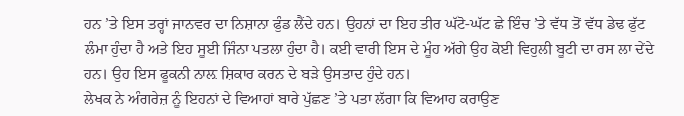ਹਨ ’ਤੇ ਇਸ ਤਰ੍ਹਾਂ ਜਾਨਵਰ ਦਾ ਨਿਸ਼ਾਨਾ ਫੁੰਡ ਲੈਂਦੇ ਹਨ। ਉਹਨਾਂ ਦਾ ਇਹ ਤੀਰ ਘੱਟੋ-ਘੱਟ ਛੇ ਇੰਚ ’ਤੇ ਵੱਧ ਤੋਂ ਵੱਧ ਡੇਢ ਫੁੱਟ ਲੰਮਾ ਹੁੰਦਾ ਹੈ ਅਤੇ ਇਹ ਸੂਈ ਜਿੰਨਾ ਪਤਲਾ ਹੁੰਦਾ ਹੈ। ਕਈ ਵਾਰੀ ਇਸ ਦੇ ਮੂੰਹ ਅੱਗੇ ਉਹ ਕੋਈ ਵਿਹੁਲੀ ਬੂਟੀ ਦਾ ਰਸ ਲਾ ਦੇਂਦੇ ਹਨ। ਉਹ ਇਸ ਫੂਕਨੀ ਨਾਲ਼ ਸ਼ਿਕਾਰ ਕਰਨ ਦੇ ਬੜੇ ਉਸਤਾਦ ਹੁੰਦੇ ਹਨ।
ਲੇਖਕ ਨੇ ਅੰਗਰੇਜ਼ ਨੂੰ ਇਹਨਾਂ ਦੇ ਵਿਆਹਾਂ ਬਾਰੇ ਪੁੱਛਣ ’ਤੇ ਪਤਾ ਲੱਗਾ ਕਿ ਵਿਆਹ ਕਰਾਉਣ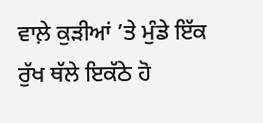ਵਾਲ਼ੇ ਕੁੜੀਆਂ ’ਤੇ ਮੁੰਡੇ ਇੱਕ ਰੁੱਖ ਥੱਲੇ ਇਕੱਠੇ ਹੋ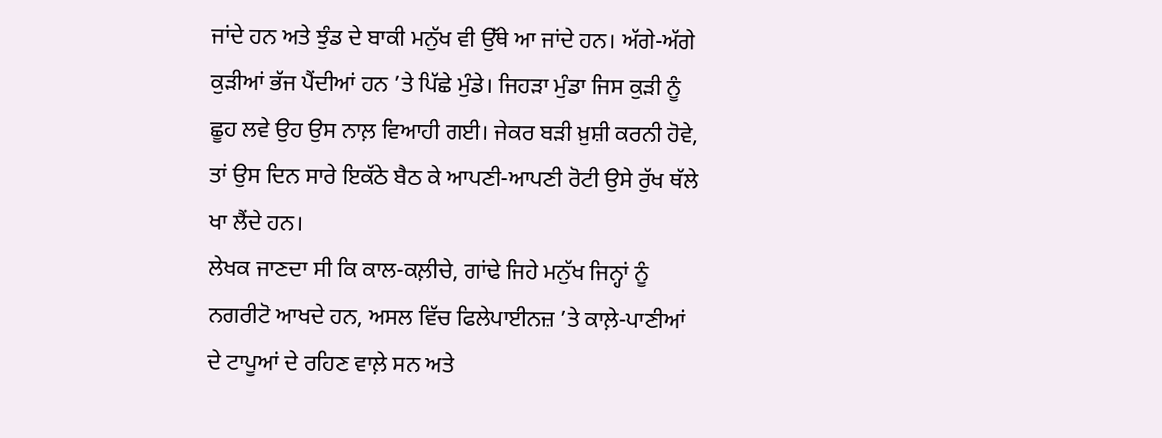ਜਾਂਦੇ ਹਨ ਅਤੇ ਝੁੰਡ ਦੇ ਬਾਕੀ ਮਨੁੱਖ ਵੀ ਉੱਥੇ ਆ ਜਾਂਦੇ ਹਨ। ਅੱਗੇ-ਅੱਗੇ ਕੁੜੀਆਂ ਭੱਜ ਪੈਂਦੀਆਂ ਹਨ ’ਤੇ ਪਿੱਛੇ ਮੁੰਡੇ। ਜਿਹੜਾ ਮੁੰਡਾ ਜਿਸ ਕੁੜੀ ਨੂੰ ਛੂਹ ਲਵੇ ਉਹ ਉਸ ਨਾਲ਼ ਵਿਆਹੀ ਗਈ। ਜੇਕਰ ਬੜੀ ਖ਼ੁਸ਼ੀ ਕਰਨੀ ਹੋਵੇ, ਤਾਂ ਉਸ ਦਿਨ ਸਾਰੇ ਇਕੱਠੇ ਬੈਠ ਕੇ ਆਪਣੀ-ਆਪਣੀ ਰੋਟੀ ਉਸੇ ਰੁੱਖ ਥੱਲੇ ਖਾ ਲੈਂਦੇ ਹਨ।
ਲੇਖਕ ਜਾਣਦਾ ਸੀ ਕਿ ਕਾਲ-ਕਲ਼ੀਚੇ, ਗਾਂਢੇ ਜਿਹੇ ਮਨੁੱਖ ਜਿਨ੍ਹਾਂ ਨੂੰ ਨਗਰੀਟੋ ਆਖਦੇ ਹਨ, ਅਸਲ ਵਿੱਚ ਫਿਲੇਪਾਈਨਜ਼ ’ਤੇ ਕਾਲ਼ੇ-ਪਾਣੀਆਂ ਦੇ ਟਾਪੂਆਂ ਦੇ ਰਹਿਣ ਵਾਲ਼ੇ ਸਨ ਅਤੇ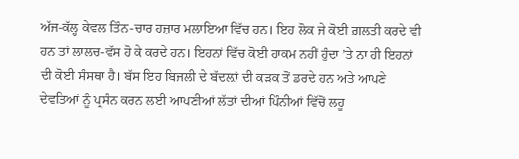ਅੱਜ-ਕੱਲ੍ਹ ਕੇਵਲ ਤਿੰਨ-ਚਾਰ ਹਜ਼ਾਰ ਮਲਾਇਆ ਵਿੱਚ ਹਨ। ਇਹ ਲੋਕ ਜੇ ਕੋਈ ਗ਼ਲਤੀ ਕਰਦੇ ਵੀ ਹਨ ਤਾਂ ਲਾਲਚ-ਵੱਸ ਹੋ ਕੇ ਕਰਦੇ ਹਨ। ਇਹਨਾਂ ਵਿੱਚ ਕੋਈ ਹਾਕਮ ਨਹੀਂ ਹੁੰਦਾ ’ਤੇ ਨਾ ਹੀ ਇਹਨਾਂ ਦੀ ਕੋਈ ਸੰਸਥਾ ਹੈ। ਬੱਸ ਇਹ ਬਿਜਲੀ ਦੇ ਬੱਦਲ਼ਾਂ ਦੀ ਕੜਕ ਤੋਂ ਡਰਦੇ ਹਨ ਅਤੇ ਆਪਣੇ ਦੇਵਤਿਆਂ ਨੂੰ ਪ੍ਰਸੰਨ ਕਰਨ ਲਈ ਆਪਣੀਆਂ ਲੱਤਾਂ ਦੀਆਂ ਪਿੰਨੀਆਂ ਵਿੱਚੋਂ ਲਹੂ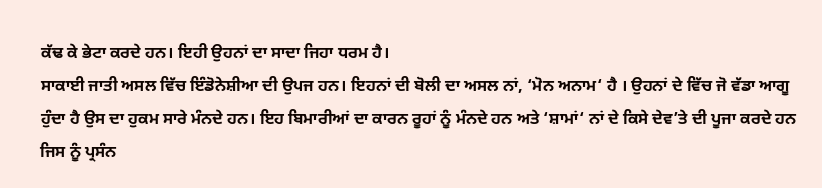ਕੱਢ ਕੇ ਭੇਟਾ ਕਰਦੇ ਹਨ। ਇਹੀ ਉਹਨਾਂ ਦਾ ਸਾਦਾ ਜਿਹਾ ਧਰਮ ਹੈ।
ਸਾਕਾਈ ਜਾਤੀ ਅਸਲ ਵਿੱਚ ਇੰਡੋਨੇਸ਼ੀਆ ਦੀ ਉਪਜ ਹਨ। ਇਹਨਾਂ ਦੀ ਬੋਲੀ ਦਾ ਅਸਲ ਨਾਂ, ‘ਮੋਨ ਅਨਾਮ‘ ਹੈ । ਉਹਨਾਂ ਦੇ ਵਿੱਚ ਜੋ ਵੱਡਾ ਆਗੂ ਹੁੰਦਾ ਹੈ ਉਸ ਦਾ ਹੁਕਮ ਸਾਰੇ ਮੰਨਦੇ ਹਨ। ਇਹ ਬਿਮਾਰੀਆਂ ਦਾ ਕਾਰਨ ਰੂਹਾਂ ਨੂੰ ਮੰਨਦੇ ਹਨ ਅਤੇ ‘ਸ਼ਾਮਾਂ‘ ਨਾਂ ਦੇ ਕਿਸੇ ਦੇਵ’ਤੇ ਦੀ ਪੂਜਾ ਕਰਦੇ ਹਨ ਜਿਸ ਨੂੰ ਪ੍ਰਸੰਨ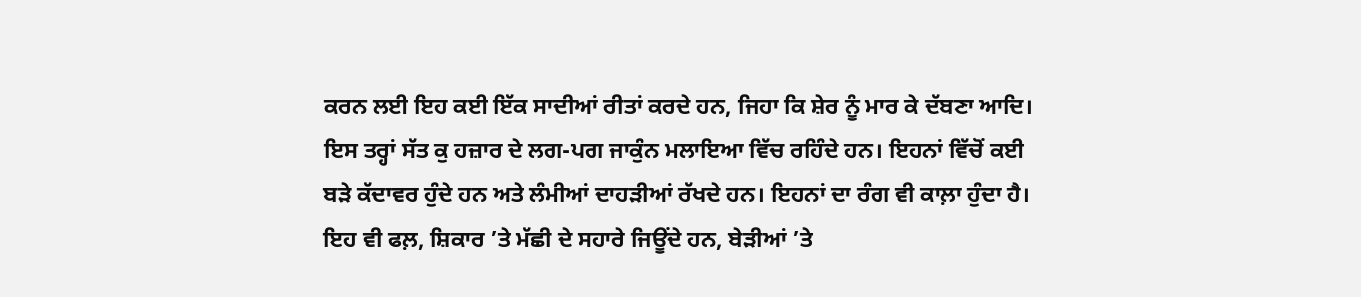ਕਰਨ ਲਈ ਇਹ ਕਈ ਇੱਕ ਸਾਦੀਆਂ ਰੀਤਾਂ ਕਰਦੇ ਹਨ, ਜਿਹਾ ਕਿ ਸ਼ੇਰ ਨੂੰ ਮਾਰ ਕੇ ਦੱਬਣਾ ਆਦਿ।
ਇਸ ਤਰ੍ਹਾਂ ਸੱਤ ਕੁ ਹਜ਼ਾਰ ਦੇ ਲਗ-ਪਗ ਜਾਕੁੰਨ ਮਲਾਇਆ ਵਿੱਚ ਰਹਿੰਦੇ ਹਨ। ਇਹਨਾਂ ਵਿੱਚੋਂ ਕਈ ਬੜੇ ਕੱਦਾਵਰ ਹੁੰਦੇ ਹਨ ਅਤੇ ਲੰਮੀਆਂ ਦਾਹੜੀਆਂ ਰੱਖਦੇ ਹਨ। ਇਹਨਾਂ ਦਾ ਰੰਗ ਵੀ ਕਾਲ਼ਾ ਹੁੰਦਾ ਹੈ। ਇਹ ਵੀ ਫਲ਼, ਸ਼ਿਕਾਰ ’ਤੇ ਮੱਛੀ ਦੇ ਸਹਾਰੇ ਜਿਊਂਦੇ ਹਨ, ਬੇੜੀਆਂ ’ਤੇ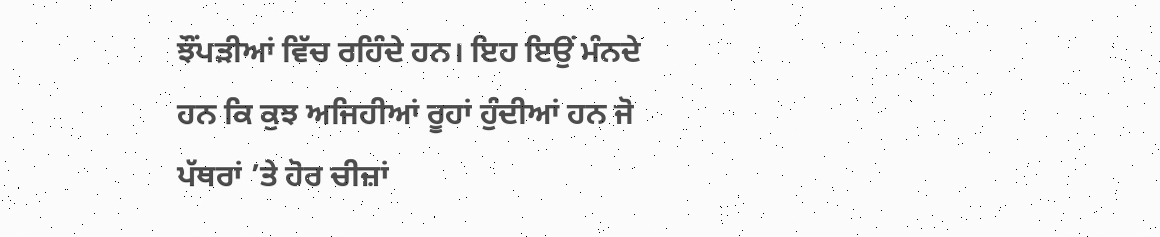ਝੌਂਪੜੀਆਂ ਵਿੱਚ ਰਹਿੰਦੇ ਹਨ। ਇਹ ਇਉਂ ਮੰਨਦੇ ਹਨ ਕਿ ਕੁਝ ਅਜਿਹੀਆਂ ਰੂਹਾਂ ਹੁੰਦੀਆਂ ਹਨ ਜੋ ਪੱਥਰਾਂ ’ਤੇ ਹੋਰ ਚੀਜ਼ਾਂ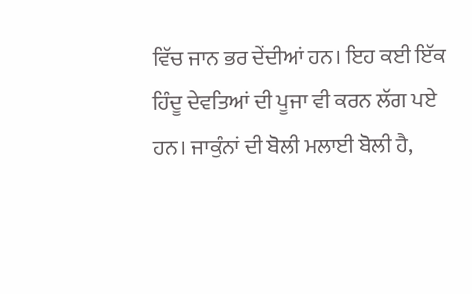ਵਿੱਚ ਜਾਨ ਭਰ ਦੇਂਦੀਆਂ ਹਨ। ਇਹ ਕਈ ਇੱਕ ਹਿੰਦੂ ਦੇਵਤਿਆਂ ਦੀ ਪੂਜਾ ਵੀ ਕਰਨ ਲੱਗ ਪਏ ਹਨ। ਜਾਕੁੰਨਾਂ ਦੀ ਬੋਲੀ ਮਲਾਈ ਬੋਲੀ ਹੈ,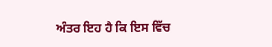ਅੰਤਰ ਇਹ ਹੈ ਕਿ ਇਸ ਵਿੱਚ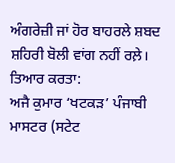ਅੰਗਰੇਜ਼ੀ ਜਾਂ ਹੋਰ ਬਾਹਰਲੇ ਸ਼ਬਦ ਸ਼ਹਿਰੀ ਬੋਲੀ ਵਾਂਗ ਨਹੀਂ ਰਲ਼ੇ।
ਤਿਆਰ ਕਰਤਾ:
ਅਜੈ ਕੁਮਾਰ ‘ਖਟਕੜ’ ਪੰਜਾਬੀ ਮਾਸਟਰ (ਸਟੇਟ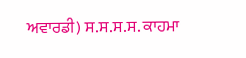ਅਵਾਰਡੀ) ਸ.ਸ.ਸ.ਸ. ਕਾਹਮਾ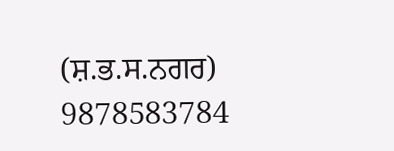(ਸ਼.ਭ.ਸ.ਨਗਰ) 9878583784